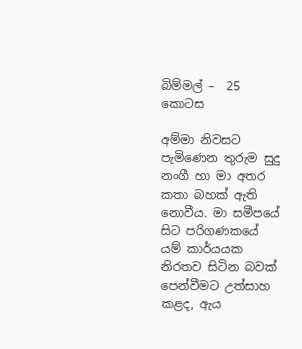බිම්මල් –  25 කොටස

අම්මා නිවසට පැමිණෙන තුරුම සුදු නංගී හා මා අතර කතා බහක් ඇති නොවීය. මා සමීපයේ සිට පරිගණකයේ යම් කාර්යයක නිරතව සිටින බවක් පෙන්වීමට උත්සාහ කළද, ඇය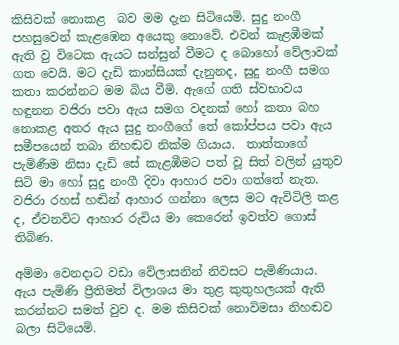කිසිවක් නොකළ  බව මම දැන සිටියෙමි. සුදු නංගී පහසුවෙන් කැළඹෙන අයෙකු නොවේ. එවන් කැළඹීමක් ඇති වු විටෙක ඇයට සන්සුන් වීමට ද බොහෝ වේලාවක් ගත වෙයි. මට දැඩි කාන්සියක් දැනුනද, සුදු නංගී සමග කතා කරන්නට මම බිය වීමි. ඇගේ ගති ස්වභාවය හඳුනන වජිරා පවා ඇය සමග වදනක් හෝ කතා බහ නොකළ අතර ඇය සුදු නංගීගේ තේ කෝප්පය පවා ඇය සමීපයෙන් තබා නිහඬව නික්ම ගියාය.  තාත්තාගේ පැමිණීම නිසා දැඩි සේ කැළඹීමට පත් වූ සිත් වලින් යුතුව සිටි මා හෝ සුදු නංගී දිවා ආහාර පවා ගත්තේ නැත. වජිරා රහස් හඬින් ආහාර ගන්නා ලෙස මට ඇවිටිලි කළ ද, ඒවනවිට ආහාර රුචිය මා කෙරෙන් ඉවත්ව ගොස් තිබිණ.

අම්මා වෙනදාට වඩා වේලාසනින් නිවසට පැමිණියාය. ඇය පැමිණි ප්‍රීතිමත් විලාශය මා තුළ කුතුහලයක් ඇති කරන්නට සමත් වුව ද. මම කිසිවක් නොවිමසා නිහඬව බලා සිටියෙමි.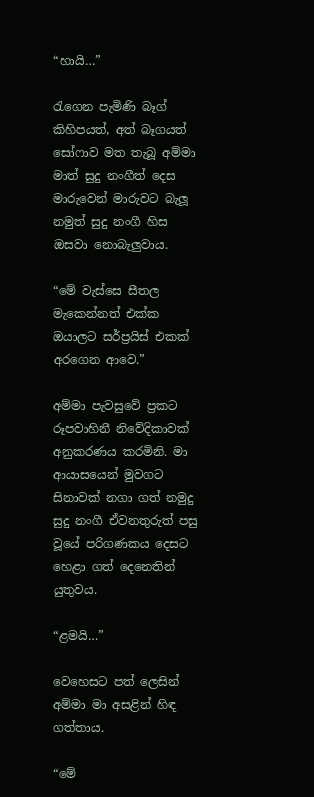“හායි…”

රැගෙන පැමිණි බෑග් කිහිපයත්, අත් බෑගයත් සෝෆාව මත තැබූ අම්මා මාත් සුදු නංගීත් දෙස මාරුවෙන් මාරුවට බැලූ නමුත් සුදු නංගී හිස ඔසවා නොබැලුවාය.

“මේ වැස්සෙ සීතල මැකෙන්නත් එක්ක ඔයාලට සර්ප්‍රයිස් එකක් අරගෙන ආවෙ.”

අම්මා පැවසුවේ ප්‍රකට රූපවාහිනී නිවේදිකාවක් අනුකරණය කරමිනි. මා ආයාසයෙන් මුවගට සිනාවක් නගා ගත් නමුදු සුදු නංගී ඒවනතුරුත් පසු වූයේ පරිගණකය දෙසට හෙළා ගත් දෙනෙතින් යුතුවය.

“ළමයි…”

වෙහෙසට පත් ලෙසින් අම්මා මා අසළින් හිඳ ගත්තාය.

“මේ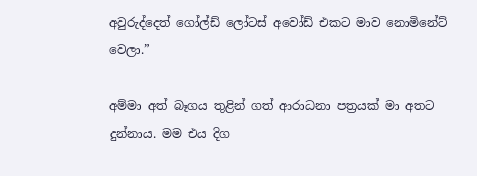අවුරුද්දෙත් ගෝල්ඩ් ලෝටස් අවෝඩ් එකට මාව නොමිනේට් වෙලා.”

අම්මා අත් බෑගය තුළින් ගත් ආරාධනා පත්‍රයක් මා අතට දුන්නාය. මම එය දිග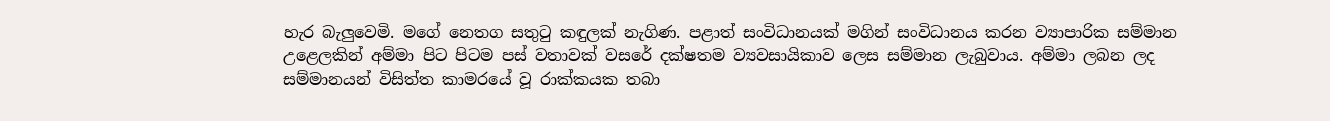හැර බැලුවෙමි. මගේ නෙතග සතුටු කඳුලක් නැගිණ. පළාත් සංවිධානයක් මගින් සංවිධානය කරන ව්‍යාපාරික සම්මාන උළෙලකින් අම්මා පිට පිටම පස් වතාවක් වසරේ දක්ෂතම ව්‍යවසායිකාව ලෙස සම්මාන ලැබුවාය. අම්මා ලබන ලද සම්මානයන් විසිත්ත කාමරයේ වූ රාක්කයක තබා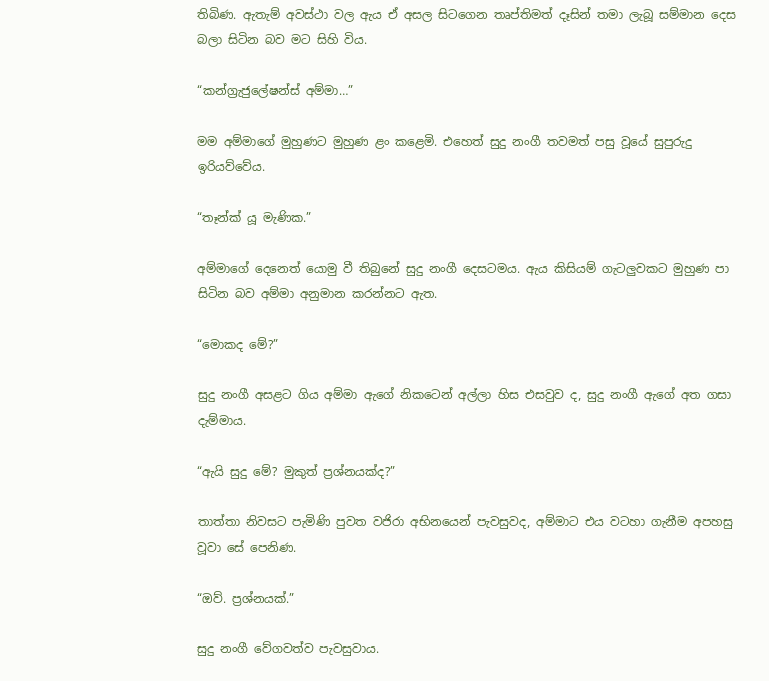තිබිණ. ඇතැම් අවස්ථා වල ඇය ඒ අසල සිටගෙන තෘප්තිමත් දෑසින් තමා ලැබූ සම්මාන දෙස බලා සිටින බව මට සිහි විය.

“කන්ග්‍රැජුලේෂන්ස් අම්මා…”

මම අම්මාගේ මුහුණට මුහුණ ළං කළෙමි. එහෙත් සුදු නංගී තවමත් පසු වූයේ සුපුරුදු ඉරියව්වේය.

“තෑන්ක් යූ මැණික.”

අම්මාගේ දෙනෙත් යොමු වී තිබුනේ සුදු නංගී දෙසටමය. ඇය කිසියම් ගැටලුවකට මුහුණ පා සිටින බව අම්මා අනුමාන කරන්නට ඇත.

“මොකද මේ?”

සුදු නංගී අසළට ගිය අම්මා ඇගේ නිකටෙන් අල්ලා හිස එසවුව ද, සුදු නංගී ඇගේ අත ගසා දැම්මාය.

“ඇයි සුදු මේ? මුකුත් ප්‍රශ්නයක්ද?”

තාත්තා නිවසට පැමිණි පුවත වජිරා අභිනයෙන් පැවසුවද, අම්මාට එය වටහා ගැනීම අපහසු වූවා සේ පෙනිණ.

“ඔව්. ප්‍රශ්නයක්.”

සුදු නංගී වේගවත්ව පැවසුවාය.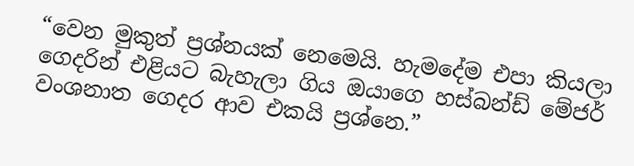“වෙන මුකුත් ප්‍රශ්නයක් නෙමෙයි. හැමදේම එපා කියලා ගෙදරින් එළියට බැහැලා ගිය ඔයාගෙ හස්බන්ඩ් මේජර් වංශනාත ගෙදර ආව එකයි ප්‍රශ්නෙ.”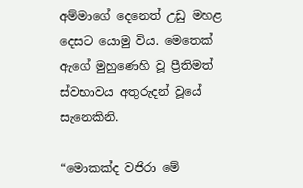අම්මාගේ දෙනෙත් උඩු මහළ දෙසට යොමු විය. මෙතෙක් ඇගේ මුහුණෙහි වූ ප්‍රීතිමත් ස්වභාවය අතුරුදන් වූයේ සැනෙකිනි.

“මොකක්ද වජිරා මේ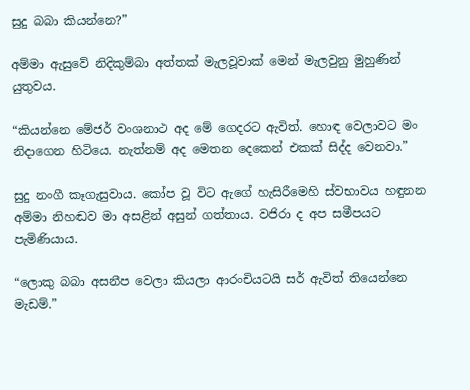සුදු බබා කියන්නෙ?”

අම්මා ඇසුවේ නිදිකුම්බා අත්තක් මැලවූවාක් මෙන් මැලවුනු මුහුණින් යුතුවය.

“කියන්නෙ මේජර් වංශනාථ අද මේ ගෙදරට ඇවිත්. හොඳ වෙලාවට මං නිදාගෙන හිටියෙ. නැත්නම් අද මෙතන දෙකෙන් එකක් සිද්ද වෙනවා.”

සුදු නංගී කෑගැසුවාය. කෝප වූ විට ඇගේ හැසිරීමෙහි ස්වභාවය හඳුනන අම්මා නිහඬව මා අසළින් අසුන් ගත්තාය. වජිරා ද අප සමීපයට පැමිණියාය.

“ලොකු බබා අසනීප වෙලා කියලා ආරංචියටයි සර් ඇවිත් තියෙන්නෙ මැඩම්.”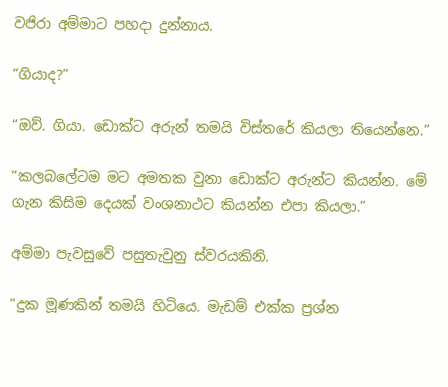වජිරා අම්මාට පහදා දුන්නාය.

“ගියාද?”

“ඔව්. ගියා. ඩොක්ට අරුන් තමයි විස්තරේ කියලා තියෙන්නෙ.”

“කලබලේටම මට අමතක වුනා ඩොක්ට අරුන්ට කියන්න. මේ ගැන කිසිම දෙයක් වංශනාථට කියන්න එපා කියලා.”

අම්මා පැවසුවේ පසුතැවුනු ස්වරයකිනි.

“දුක මූණකින් තමයි හිටියෙ. මැඩම් එක්ක ප්‍රශ්න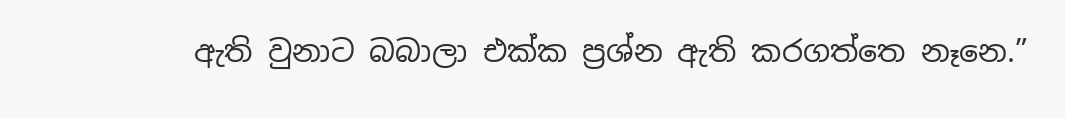ඇති වුනාට බබාලා එක්ක ප්‍රශ්න ඇති කරගත්තෙ නෑනෙ.”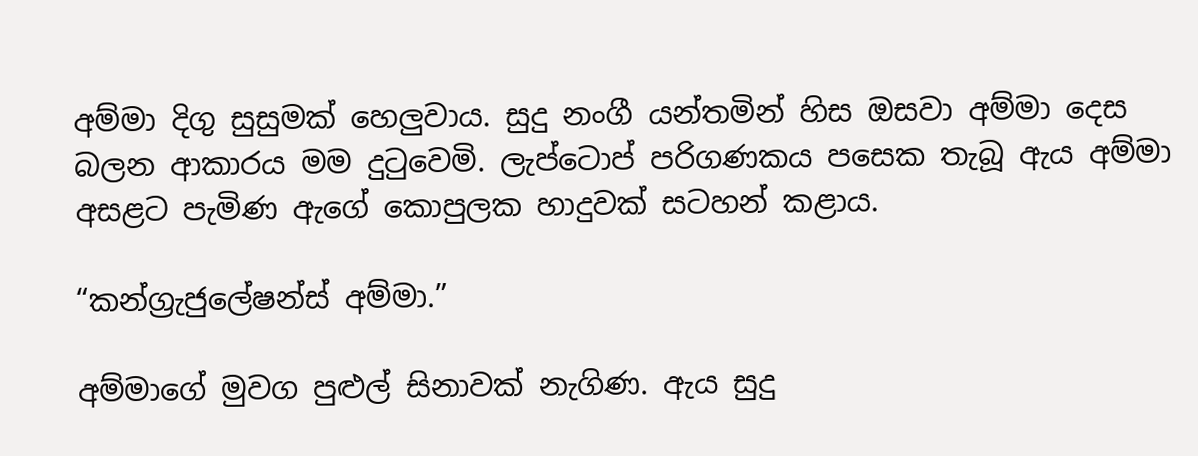අම්මා දිගු සුසුමක් හෙලුවාය. සුදු නංගී යන්තමින් හිස ඔසවා අම්මා දෙස බලන ආකාරය මම දුටුවෙමි. ලැප්ටොප් පරිගණකය පසෙක තැබූ ඇය අම්මා අසළට පැමිණ ඇගේ කොපුලක හාදුවක් සටහන් කළාය.

“කන්ග්‍රැජුලේෂන්ස් අම්මා.”

අම්මාගේ මුවග පුළුල් සිනාවක් නැගිණ. ඇය සුදු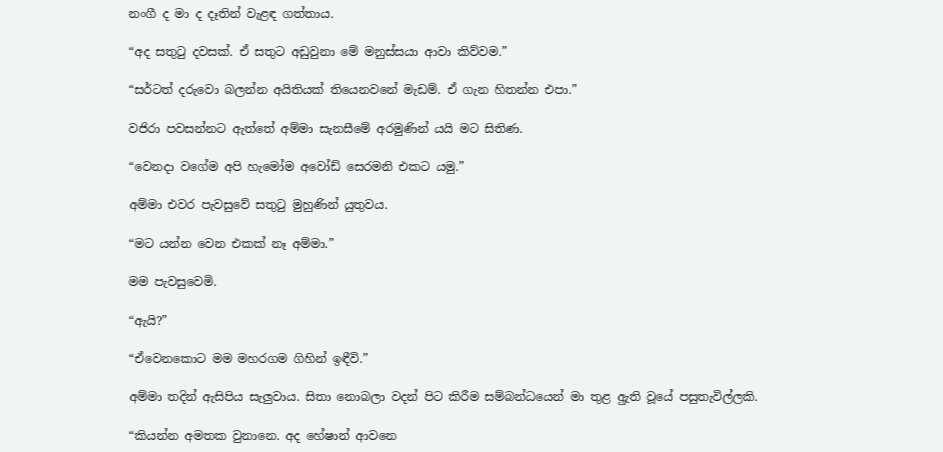නංගී ද මා ද දෑතින් වැළඳ ගත්තාය.

“අද සතුටු දවසක්. ඒ සතුට අඩුවුනා මේ මනුස්සයා ආවා කිව්වම.”

“සර්ටත් දරුවො බලන්න අයිතියක් තියෙනවනේ මැඩම්. ඒ ගැන හිතන්න එපා.”

වජිරා පවසන්නට ඇත්තේ අම්මා සැනසීමේ අරමුණින් යයි මට සිතිණ.

“වෙනදා වගේම අපි හැමෝම අවෝඩ් සෙරමනි එකට යමු.”

අම්මා එවර පැවසුවේ සතුටු මුහුණින් යුතුවය.

“මට යන්න වෙන එකක් නෑ අම්මා.”

මම පැවසුවෙමි.

“ඇයි?”

“ඒවෙනකොට මම මහරගම ගිහින් ඉඳීවි.”

අම්මා තදින් ඇසිපිය සැලුවාය. සිතා නොබලා වදන් පිට කිරීම සම්බන්ධයෙන් මා තුළ අුැති වූයේ පසුතැවිල්ලකි.

“කියන්න අමතක වුනානෙ. අද හේෂාන් ආවනෙ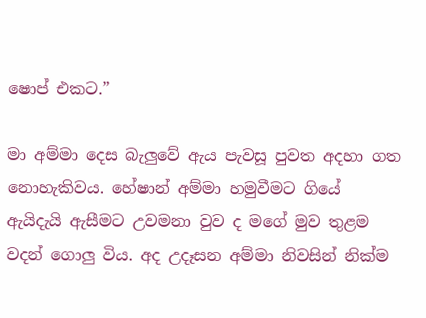ෂොප් එකට.”

මා අම්මා දෙස බැලුවේ ඇය පැවසූ පුවත අදහා ගත නොහැකිවය. හේෂාන් අම්මා හමුවීමට ගියේ ඇයිදැයි ඇසීමට උවමනා වුව ද මගේ මුව තුළම වදන් ගොලු විය. අද උදෑසන අම්මා නිවසින් නික්ම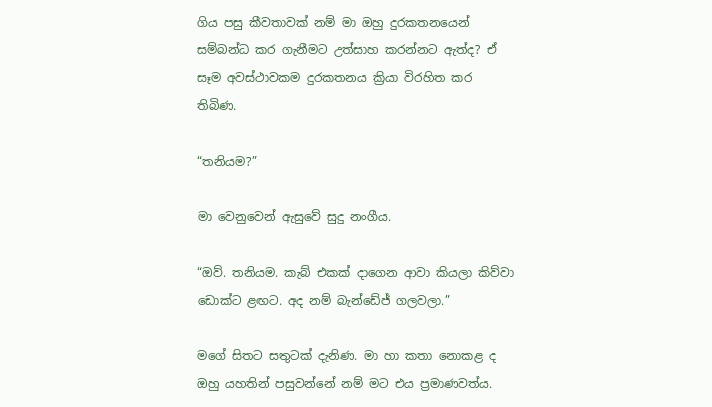ගිය පසු කීවතාවක් නම් මා ඔහු දුරකතනයෙන් සම්බන්ධ කර ගැනීමට උත්සාහ කරන්නට ඇත්ද? ඒ සෑම අවස්ථාවකම දුරකතනය ක්‍රියා විරහිත කර තිබිණ.

“තනියම?”

මා වෙනුවෙන් ඇසුවේ සුදු නංගීය.

“ඔව්. තනියම. කැබ් එකක් දාගෙන ආවා කියලා කිව්වා ඩොක්ට ළඟට. අද නම් බැන්ඩේජ් ගලවලා.”

මගේ සිතට සතුටක් දැනිණ. මා හා කතා නොකළ ද ඔහු යහතින් පසුවන්නේ නම් මට එය ප්‍රමාණවත්ය.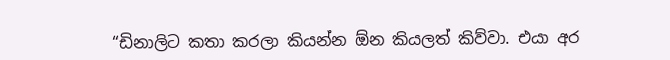“ඩිනාලිට කතා කරලා කියන්න ඕන කියලත් කිව්වා. එයා අර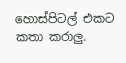හොස්පිටල් එකට කතා කරාලු.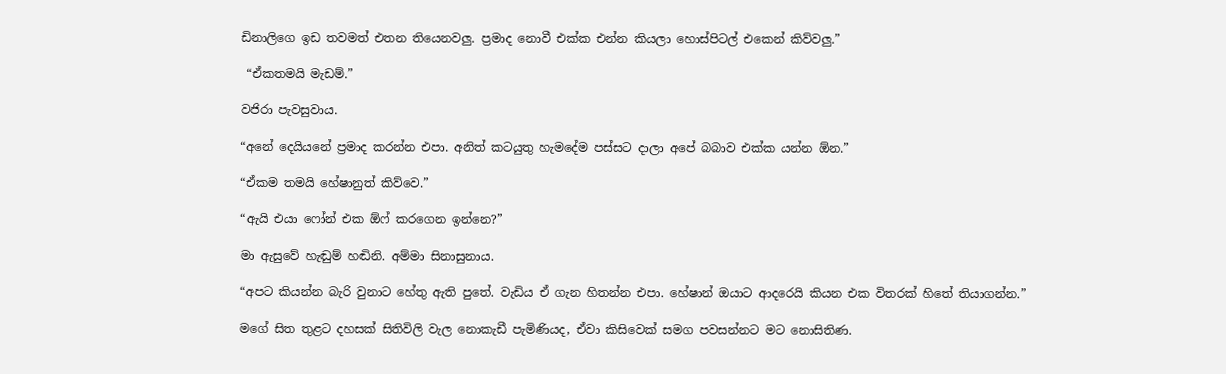ඩිනාලිගෙ ඉඩ තවමත් එතන තියෙනවලු. ප්‍රමාද නොවී එක්ක එන්න කියලා හොස්පිටල් එකෙන් කිව්වලු.”

 “ඒකතමයි මැඩම්.”

වජිරා පැවසුවාය.

“අනේ දෙයියනේ ප්‍රමාද කරන්න එපා. අනිත් කටයුතු හැමදේම පස්සට දාලා අපේ බබාව එක්ක යන්න ඕන.”

“ඒකම තමයි හේෂානුත් කිව්වෙ.”

“ඇයි එයා ෆෝන් එක ඕෆ් කරගෙන ඉන්නෙ?”

මා ඇසුවේ හැඬුම් හඬිනි. අම්මා සිනාසුනාය.

“අපට කියන්න බැරි වුනාට හේතු ඇති පුතේ. වැඩිය ඒ ගැන හිතන්න එපා. හේෂාන් ඔයාට ආදරෙයි කියන එක විතරක් හිතේ තියාගන්න.”

මගේ සිත තුළට දහසක් සිතිවිලි වැල නොකැඩී පැමිණියද, ඒවා කිසිවෙක් සමග පවසන්නට මට නොසිතිණ.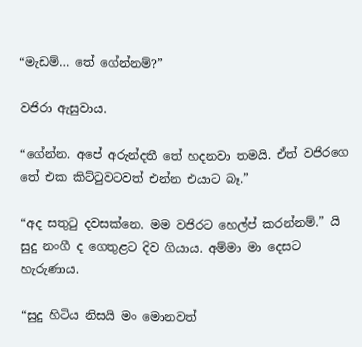“මැඩම්… තේ ගේන්නම්?”

වජිරා ඇසුවාය.

“ගේන්න. අපේ අරුන්දතී තේ හදනවා තමයි. ඒත් වජිරගෙ තේ එක කිට්ටුවටවත් එන්න එයාට බෑ.”

“අද සතුටු දවසක්නෙ. මම වජිරට හෙල්ප් කරන්නම්.” යි සුදු නංගී ද ගෙතුළට දිව ගියාය. අම්මා මා දෙසට හැරුණාය.

“සුදු හිටිය නිසයි මං මොනවත්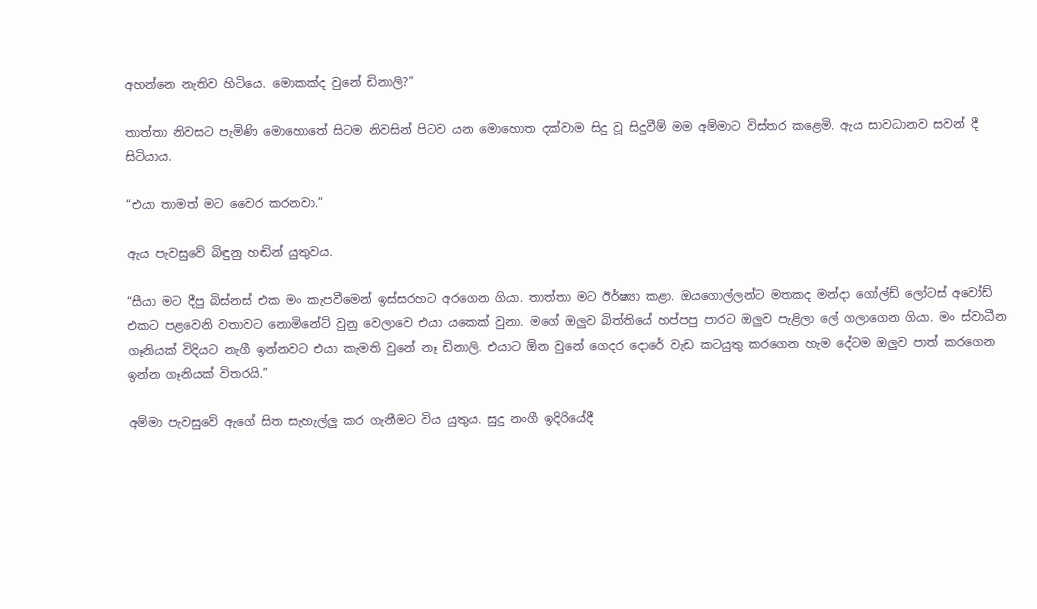අහන්නෙ නැතිව හිටියෙ. මොකක්ද වුනේ ඩිනාලි?”

තාත්තා නිවසට පැමිණි මොහොතේ සිටම නිවසින් පිටව යන මොහොත දක්වාම සිදු වූ සිදුවීම් මම අම්මාට විස්තර කළෙමි. ඇය සාවධානව සවන් දී සිටියාය.

“එයා තාමත් මට වෛර කරනවා.”

ඇය පැවසුවේ බිඳුනු හඬින් යුතුවය.

“සීයා මට දීපු බිස්නස් එක මං කැපවීමෙන් ඉස්සරහට අරගෙන ගියා. තාත්තා මට ඊර්ෂ්‍යා කළා. ඔයගොල්ලන්ට මතකද මන්දා ගෝල්ඩ් ලෝටස් අවෝඩ් එකට පළවෙනි වතාවට නොමිනේට් වුනු වෙලාවෙ එයා යකෙක් වුනා. මගේ ඔලුව බිත්තියේ හප්පපු පාරට ඔලුව පැළිලා ලේ ගලාගෙන ගියා. මං ස්වාධීන ගෑනියක් විදියට නැගී ඉන්නවට එයා කැමති වුනේ නෑ ඩිනාලි. එයාට ඕන වුනේ ගෙදර දොරේ වැඩ කටයුතු කරගෙන හැම දේටම ඔලුව පාත් කරගෙන ඉන්න ගෑනියක් විතරයි.”

අම්මා පැවසුවේ ඇගේ සිත සැහැල්ලු කර ගැනීමට විය යුතුය. සුදු නංගී ඉදිරියේදී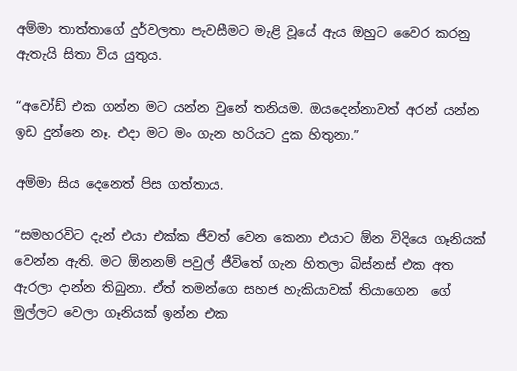අම්මා තාත්තාගේ දුර්වලතා පැවසීමට මැළි වූයේ ඇය ඔහුට වෛර කරනු ඇතැයි සිතා විය යුතුය.

“අවෝඩ් එක ගන්න මට යන්න වුනේ තනියම. ඔයදෙන්නාවත් අරන් යන්න ඉඩ දුන්නෙ නෑ. එදා මට මං ගැන හරියට දුක හිතුනා.”

අම්මා සිය දෙනෙත් පිස ගත්තාය.

“සමහරවිට දැන් එයා එක්ක ජීවත් වෙන කෙනා එයාට ඕන විදියෙ ගෑනියක් වෙන්න ඇති. මට ඕනනම් පවුල් ජීවිතේ ගැන හිතලා බිස්නස් එක අත ඇරලා දාන්න තිබුනා. ඒත් තමන්ගෙ සහජ හැකියාවක් තියාගෙන  ගේ මුල්ලට වෙලා ගෑනියක් ඉන්න එක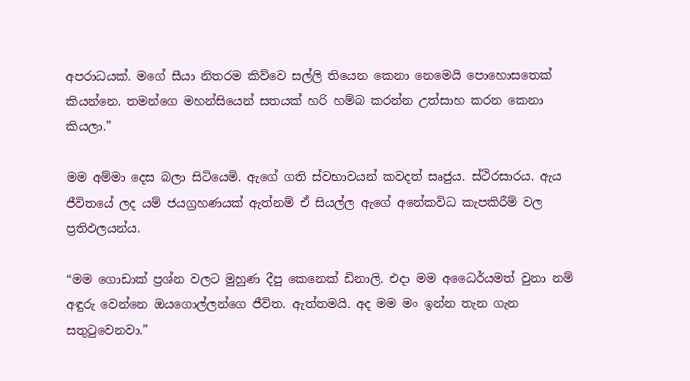අපරාධයක්. මගේ සීයා නිතරම කිව්වෙ සල්ලි තියෙන කෙනා නෙමෙයි පොහොසතෙක් කියන්නෙ. තමන්ගෙ මහන්සියෙන් සතයක් හරි හම්බ කරන්න උත්සාහ කරන කෙනා කියලා.”

මම අම්මා දෙස බලා සිටියෙමි. ඇගේ ගති ස්වභාවයන් කවදත් සෘජුය. ස්ථිරසාරය. ඇය ජීවිතයේ ලද යම් ජයග්‍රහණයක් ඇත්නම් ඒ සියල්ල ඇගේ අනේකවිධ කැපකිරීම් වල ප්‍රතිඵලයන්ය.

“මම ගොඩාක් ප්‍රශ්න වලට මුහුණ දීපු කෙනෙක් ඩිනාලි. එදා මම අධෛර්යමත් වුනා නම් අඳුරු වෙන්නෙ ඔයගොල්ලන්ගෙ ජීවිත. ඇත්තමයි. අද මම මං ඉන්න තැන ගැන සතුටුවෙනවා.”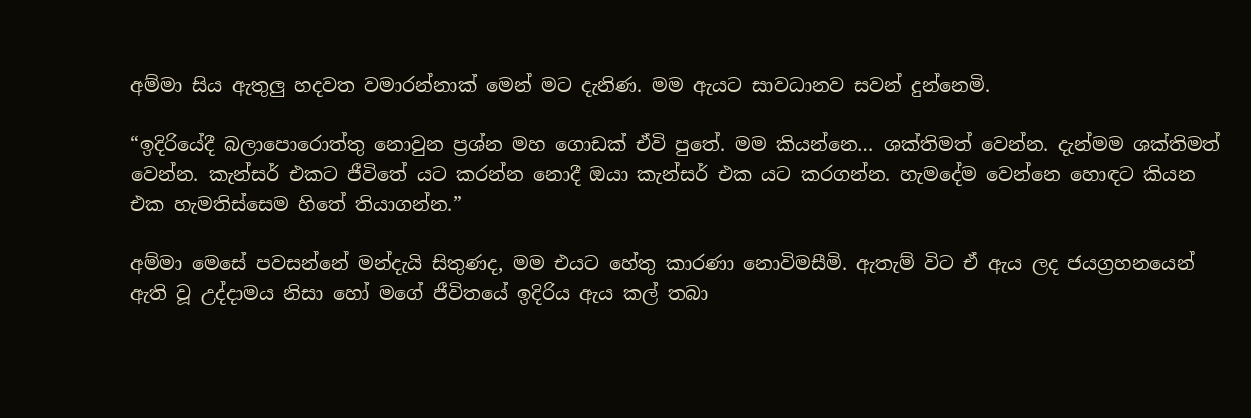අම්මා සිය ඇතුලු හදවත වමාරන්නාක් මෙන් මට දැනිණ. මම ඇයට සාවධානව සවන් දුන්නෙමි.

“ඉදිරියේදී බලාපොරොත්තු නොවුන ප්‍රශ්න මහ ගොඩක් ඒවි පුතේ. මම කියන්නෙ… ශක්තිමත් වෙන්න. දැන්මම ශක්තිමත් වෙන්න. කැන්සර් එකට ජීවිතේ යට කරන්න නොදී ඔයා කැන්සර් එක යට කරගන්න. හැමදේම වෙන්නෙ හොඳට කියන එක හැමතිස්සෙම හිතේ තියාගන්න.”

අම්මා මෙසේ පවසන්නේ මන්දැයි සිතුණද, මම එයට හේතු කාරණා නොවිමසීමි. ඇතැම් විට ඒ ඇය ලද ජයග්‍රහනයෙන් ඇති වූ උද්දාමය නිසා හෝ මගේ ජීවිතයේ ඉදිරිය ඇය කල් තබා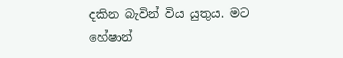දකින බැවින් විය යුතුය. මට හේෂාන්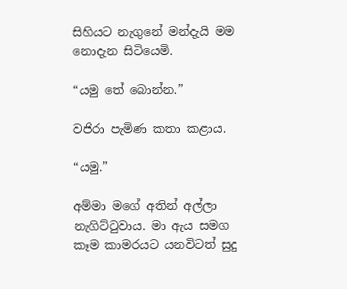සිහියට නැගුනේ මන්දැයි මම නොදැන සිටියෙමි.

“යමු තේ බොන්න.”

වජිරා පැමිණ කතා කළාය.

“යමු.”

අම්මා මගේ අතින් අල්ලා නැගිට්ටුවාය. මා ඇය සමග කෑම කාමරයට යනවිටත් සුදු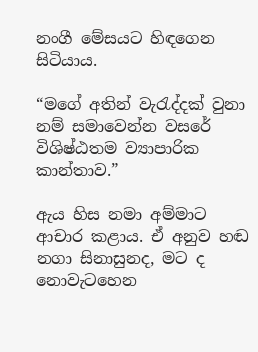නංගී මේසයට හිඳගෙන සිටියාය.

“මගේ අතින් වැරැද්දක් වුනා නම් සමාවෙන්න වසරේ විශිෂ්ඨතම ව්‍යාපාරික කාන්තාව.”

ඇය හිස නමා අම්මාට ආචාර කළාය. ඒ අනුව හඬ නගා සිනාසුනද, මට ද නොවැටහෙන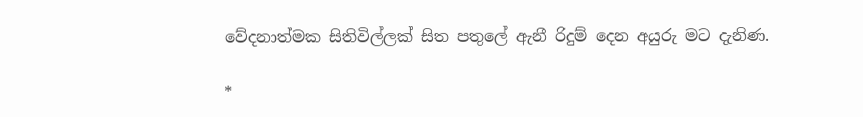වේදනාත්මක සිතිවිල්ලක් සිත පතුලේ ඇනී රිදුම් දෙන අයුරු මට දැනිණ.

*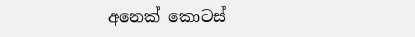අනෙක් කොටස්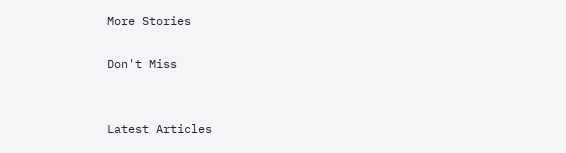More Stories

Don't Miss


Latest Articles